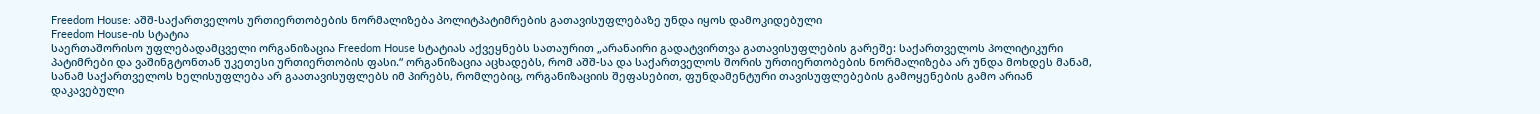Freedom House: აშშ-საქართველოს ურთიერთობების ნორმალიზება პოლიტპატიმრების გათავისუფლებაზე უნდა იყოს დამოკიდებული
Freedom House-ის სტატია
საერთაშორისო უფლებადამცველი ორგანიზაცია Freedom House სტატიას აქვეყნებს სათაურით „არანაირი გადატვირთვა გათავისუფლების გარეშე: საქართველოს პოლიტიკური პატიმრები და ვაშინგტონთან უკეთესი ურთიერთობის ფასი.“ ორგანიზაცია აცხადებს, რომ აშშ-სა და საქართველოს შორის ურთიერთობების ნორმალიზება არ უნდა მოხდეს მანამ, სანამ საქართველოს ხელისუფლება არ გაათავისუფლებს იმ პირებს, რომლებიც, ორგანიზაციის შეფასებით, ფუნდამენტური თავისუფლებების გამოყენების გამო არიან დაკავებული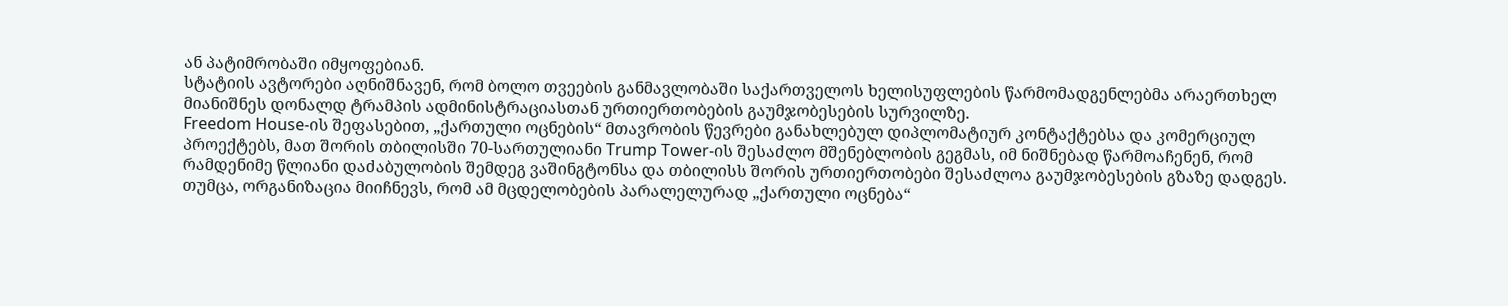ან პატიმრობაში იმყოფებიან.
სტატიის ავტორები აღნიშნავენ, რომ ბოლო თვეების განმავლობაში საქართველოს ხელისუფლების წარმომადგენლებმა არაერთხელ მიანიშნეს დონალდ ტრამპის ადმინისტრაციასთან ურთიერთობების გაუმჯობესების სურვილზე.
Freedom House-ის შეფასებით, „ქართული ოცნების“ მთავრობის წევრები განახლებულ დიპლომატიურ კონტაქტებსა და კომერციულ პროექტებს, მათ შორის თბილისში 70-სართულიანი Trump Tower-ის შესაძლო მშენებლობის გეგმას, იმ ნიშნებად წარმოაჩენენ, რომ რამდენიმე წლიანი დაძაბულობის შემდეგ ვაშინგტონსა და თბილისს შორის ურთიერთობები შესაძლოა გაუმჯობესების გზაზე დადგეს.
თუმცა, ორგანიზაცია მიიჩნევს, რომ ამ მცდელობების პარალელურად „ქართული ოცნება“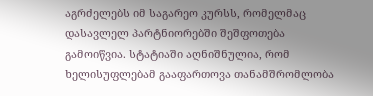აგრძელებს იმ საგარეო კურსს, რომელმაც დასავლელ პარტნიორებში შეშფოთება გამოიწვია. სტატიაში აღნიშნულია, რომ ხელისუფლებამ გააფართოვა თანამშრომლობა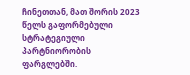ჩინეთთან, მათ შორის 2023 წელს გაფორმებული სტრატეგიული პარტნიორობის ფარგლებში.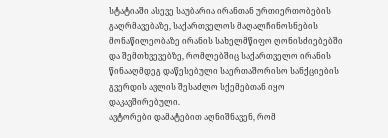სტატიაში ასევე საუბარია ირანთან ურთიერთობების გაღრმავებაზე, საქართველოს მაღალჩინოსნების მონაწილეობაზე ირანის სახელმწიფო ღონისძიებებში და შემთხვევებზე, რომლებშიც საქართველო ირანის წინააღმდეგ დაწესებული საერთაშორისო სანქციების გვერდის ავლის შესაძლო სქემებთან იყო დაკავშირებული.
ავტორები დამატებით აღნიშნავენ, რომ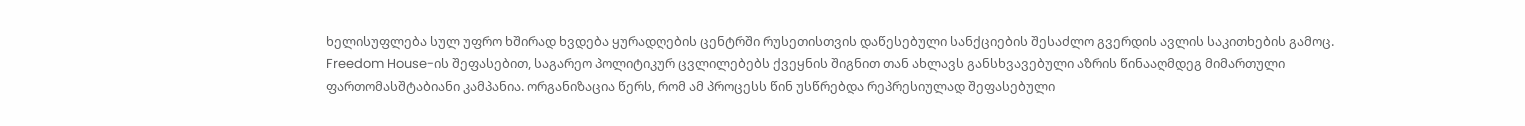ხელისუფლება სულ უფრო ხშირად ხვდება ყურადღების ცენტრში რუსეთისთვის დაწესებული სანქციების შესაძლო გვერდის ავლის საკითხების გამოც.
Freedom House-ის შეფასებით, საგარეო პოლიტიკურ ცვლილებებს ქვეყნის შიგნით თან ახლავს განსხვავებული აზრის წინააღმდეგ მიმართული ფართომასშტაბიანი კამპანია. ორგანიზაცია წერს, რომ ამ პროცესს წინ უსწრებდა რეპრესიულად შეფასებული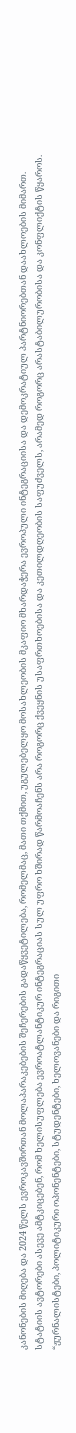კანონების მიღება და 2024 წელს ევროკავშირთან მოლაპარაკებების შეჩერების გადაწყვეტილება, რომელმაც, მათი თქმით, უგულებელყო მოსახლეობის მკაფიო მხარდაჭერა ევროპული ინტეგრაციისა და დემოკრატიულ პარტნიორებთან დაახლოების მიმართ.
სტატიის ავტორები ასევე ამტკიცებენ, რომ ხელისუფლება ევროატლანტიკურ ინტეგრაციას სულ უფრო ხშირად წარმოაჩენს არა როგორც ქვეყნის უსაფრთხოებისა და კეთილდღეობის საფუძველს, არამედ როგორც არასტაბილურობისა და კონფლიქტის წყაროს.
“ჟურნალისტები, პოლიტიკური ოპონენტები, სტუდენტები, ხელოვანები და რიგითი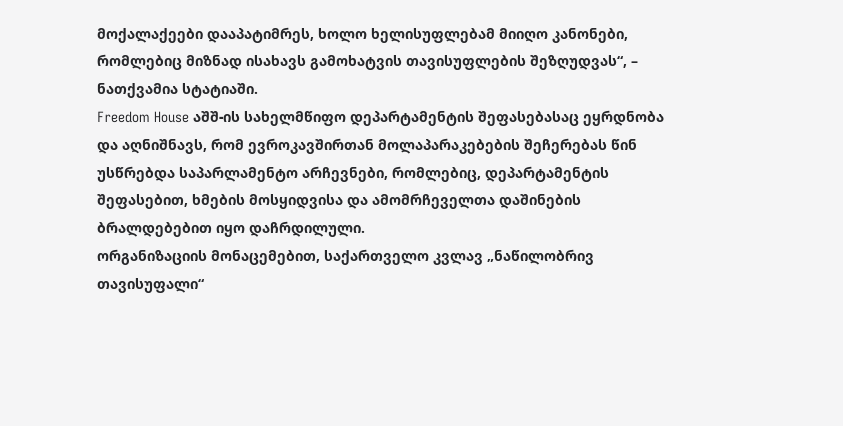მოქალაქეები დააპატიმრეს, ხოლო ხელისუფლებამ მიიღო კანონები, რომლებიც მიზნად ისახავს გამოხატვის თავისუფლების შეზღუდვას“, – ნათქვამია სტატიაში.
Freedom House აშშ-ის სახელმწიფო დეპარტამენტის შეფასებასაც ეყრდნობა და აღნიშნავს, რომ ევროკავშირთან მოლაპარაკებების შეჩერებას წინ უსწრებდა საპარლამენტო არჩევნები, რომლებიც, დეპარტამენტის შეფასებით, ხმების მოსყიდვისა და ამომრჩეველთა დაშინების ბრალდებებით იყო დაჩრდილული.
ორგანიზაციის მონაცემებით, საქართველო კვლავ „ნაწილობრივ თავისუფალი“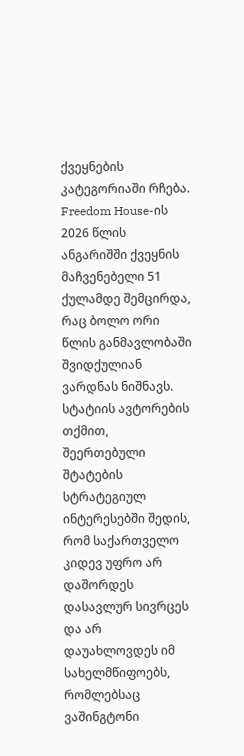ქვეყნების კატეგორიაში რჩება. Freedom House-ის 2026 წლის ანგარიშში ქვეყნის მაჩვენებელი 51 ქულამდე შემცირდა, რაც ბოლო ორი წლის განმავლობაში შვიდქულიან ვარდნას ნიშნავს.
სტატიის ავტორების თქმით, შეერთებული შტატების სტრატეგიულ ინტერესებში შედის, რომ საქართველო კიდევ უფრო არ დაშორდეს დასავლურ სივრცეს და არ დაუახლოვდეს იმ სახელმწიფოებს, რომლებსაც ვაშინგტონი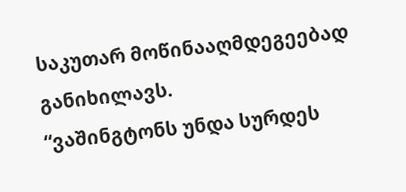საკუთარ მოწინააღმდეგეებად განიხილავს.
“ვაშინგტონს უნდა სურდეს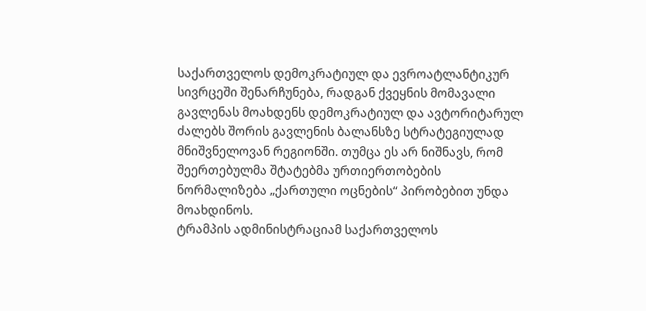საქართველოს დემოკრატიულ და ევროატლანტიკურ სივრცეში შენარჩუნება, რადგან ქვეყნის მომავალი გავლენას მოახდენს დემოკრატიულ და ავტორიტარულ ძალებს შორის გავლენის ბალანსზე სტრატეგიულად მნიშვნელოვან რეგიონში. თუმცა ეს არ ნიშნავს, რომ შეერთებულმა შტატებმა ურთიერთობების ნორმალიზება „ქართული ოცნების“ პირობებით უნდა მოახდინოს.
ტრამპის ადმინისტრაციამ საქართველოს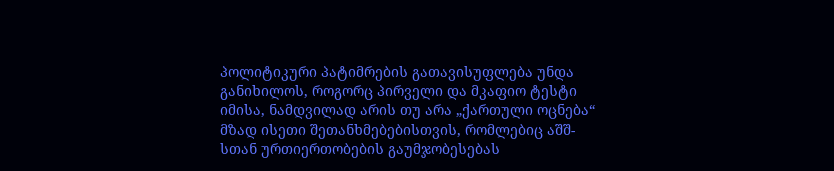პოლიტიკური პატიმრების გათავისუფლება უნდა განიხილოს, როგორც პირველი და მკაფიო ტესტი იმისა, ნამდვილად არის თუ არა „ქართული ოცნება“ მზად ისეთი შეთანხმებებისთვის, რომლებიც აშშ-სთან ურთიერთობების გაუმჯობესებას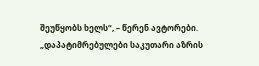შეუწყობს ხელს“, – წერენ ავტორები.
„დაპატიმრებულები საკუთარი აზრის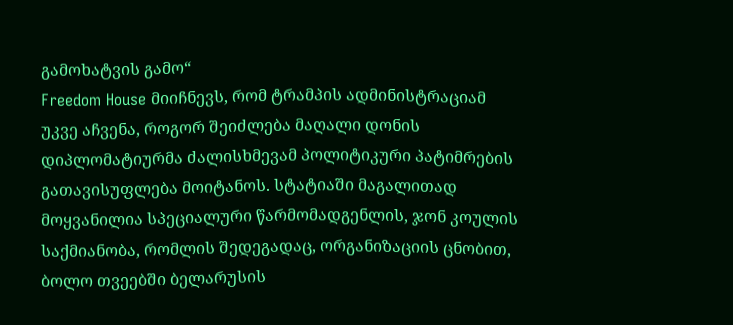გამოხატვის გამო“
Freedom House მიიჩნევს, რომ ტრამპის ადმინისტრაციამ უკვე აჩვენა, როგორ შეიძლება მაღალი დონის დიპლომატიურმა ძალისხმევამ პოლიტიკური პატიმრების გათავისუფლება მოიტანოს. სტატიაში მაგალითად მოყვანილია სპეციალური წარმომადგენლის, ჯონ კოულის საქმიანობა, რომლის შედეგადაც, ორგანიზაციის ცნობით, ბოლო თვეებში ბელარუსის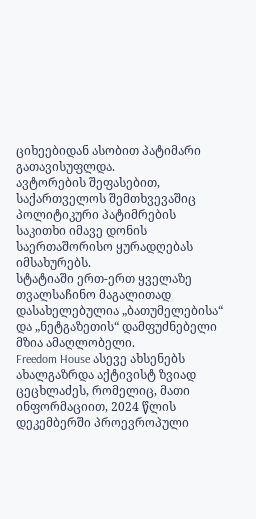ციხეებიდან ასობით პატიმარი გათავისუფლდა.
ავტორების შეფასებით, საქართველოს შემთხვევაშიც პოლიტიკური პატიმრების საკითხი იმავე დონის საერთაშორისო ყურადღებას იმსახურებს.
სტატიაში ერთ-ერთ ყველაზე თვალსაჩინო მაგალითად დასახელებულია „ბათუმელებისა“ და „ნეტგაზეთის“ დამფუძნებელი მზია ამაღლობელი.
Freedom House ასევე ახსენებს ახალგაზრდა აქტივისტ ზვიად ცეცხლაძეს, რომელიც, მათი ინფორმაციით, 2024 წლის დეკემბერში პროევროპული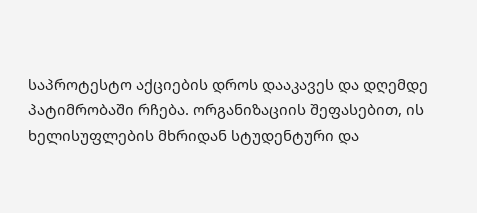საპროტესტო აქციების დროს დააკავეს და დღემდე პატიმრობაში რჩება. ორგანიზაციის შეფასებით, ის ხელისუფლების მხრიდან სტუდენტური და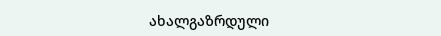ახალგაზრდული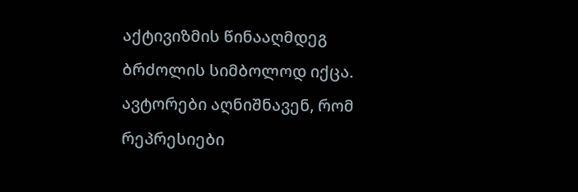აქტივიზმის წინააღმდეგ ბრძოლის სიმბოლოდ იქცა.
ავტორები აღნიშნავენ, რომ რეპრესიები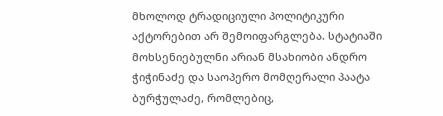მხოლოდ ტრადიციული პოლიტიკური აქტორებით არ შემოიფარგლება. სტატიაში მოხსენიებულნი არიან მსახიობი ანდრო ჭიჭინაძე და საოპერო მომღერალი პაატა ბურჭულაძე, რომლებიც,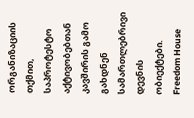ორგანიზაციის თქმით, საპროტესტო აქტივობებთან კავშირის გამო გახდნენ სამართლებრივი დევნის ობიექტები.
Freedom House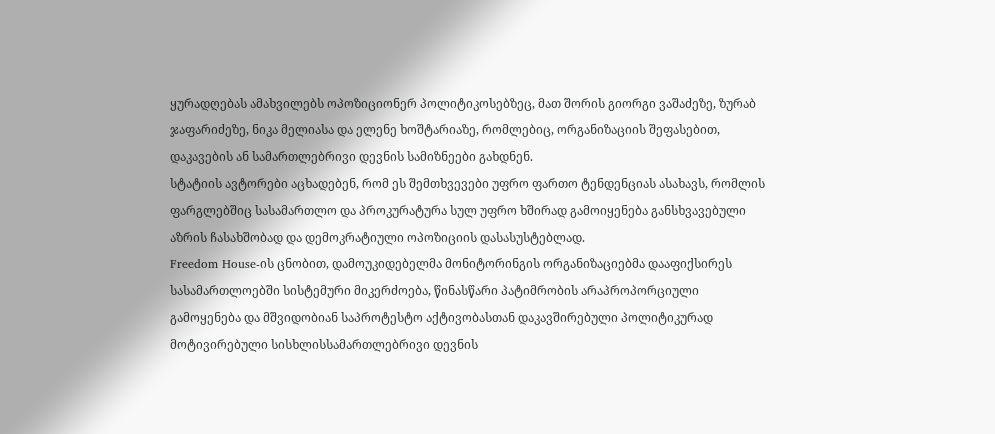ყურადღებას ამახვილებს ოპოზიციონერ პოლიტიკოსებზეც, მათ შორის გიორგი ვაშაძეზე, ზურაბ ჯაფარიძეზე, ნიკა მელიასა და ელენე ხოშტარიაზე, რომლებიც, ორგანიზაციის შეფასებით, დაკავების ან სამართლებრივი დევნის სამიზნეები გახდნენ.
სტატიის ავტორები აცხადებენ, რომ ეს შემთხვევები უფრო ფართო ტენდენციას ასახავს, რომლის ფარგლებშიც სასამართლო და პროკურატურა სულ უფრო ხშირად გამოიყენება განსხვავებული აზრის ჩასახშობად და დემოკრატიული ოპოზიციის დასასუსტებლად.
Freedom House-ის ცნობით, დამოუკიდებელმა მონიტორინგის ორგანიზაციებმა დააფიქსირეს სასამართლოებში სისტემური მიკერძოება, წინასწარი პატიმრობის არაპროპორციული გამოყენება და მშვიდობიან საპროტესტო აქტივობასთან დაკავშირებული პოლიტიკურად მოტივირებული სისხლისსამართლებრივი დევნის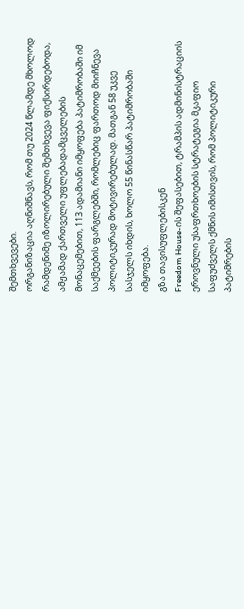შემთხვევები.
ორგანიზაცია აღნიშნავს, რომ თუ 2024 წლამდე მხოლოდ რამდენიმე იზოლირებული შემთხვევა ფიქსირდებოდა, ამჟამად ქართველი უფლებადამცველების მონაცემებით, 113 ადამიანი იმყოფება პატიმრობაში იმ საქმეების ფარგლებში, რომლებიც ფართოდ მიიჩნევა პოლიტიკურად მოტივირებულად. მათგან 58 უკვე სასჯელს იხდის, ხოლო 55 წინასწარ პატიმრობაში იმყოფება.
გზა თავისუფლებისკენ
Freedom House-ის შეფასებით, ტრამპის ადმინისტრაციის ეროვნული უსაფრთხოების სტრატეგია მკაფიო საფუძველს ქმნის იმისთვის, რომ პოლიტიკური პატიმრების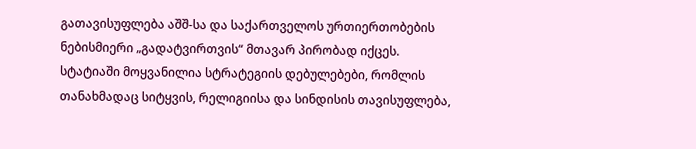გათავისუფლება აშშ-სა და საქართველოს ურთიერთობების ნებისმიერი „გადატვირთვის“ მთავარ პირობად იქცეს.
სტატიაში მოყვანილია სტრატეგიის დებულებები, რომლის თანახმადაც სიტყვის, რელიგიისა და სინდისის თავისუფლება,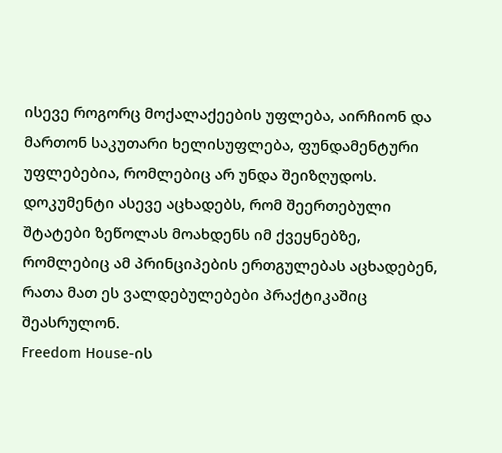ისევე როგორც მოქალაქეების უფლება, აირჩიონ და მართონ საკუთარი ხელისუფლება, ფუნდამენტური უფლებებია, რომლებიც არ უნდა შეიზღუდოს. დოკუმენტი ასევე აცხადებს, რომ შეერთებული შტატები ზეწოლას მოახდენს იმ ქვეყნებზე, რომლებიც ამ პრინციპების ერთგულებას აცხადებენ, რათა მათ ეს ვალდებულებები პრაქტიკაშიც შეასრულონ.
Freedom House-ის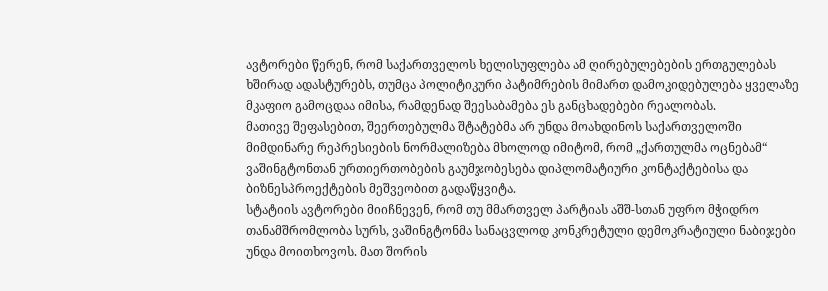ავტორები წერენ, რომ საქართველოს ხელისუფლება ამ ღირებულებების ერთგულებას ხშირად ადასტურებს, თუმცა პოლიტიკური პატიმრების მიმართ დამოკიდებულება ყველაზე მკაფიო გამოცდაა იმისა, რამდენად შეესაბამება ეს განცხადებები რეალობას.
მათივე შეფასებით, შეერთებულმა შტატებმა არ უნდა მოახდინოს საქართველოში მიმდინარე რეპრესიების ნორმალიზება მხოლოდ იმიტომ, რომ „ქართულმა ოცნებამ“ ვაშინგტონთან ურთიერთობების გაუმჯობესება დიპლომატიური კონტაქტებისა და ბიზნესპროექტების მეშვეობით გადაწყვიტა.
სტატიის ავტორები მიიჩნევენ, რომ თუ მმართველ პარტიას აშშ-სთან უფრო მჭიდრო თანამშრომლობა სურს, ვაშინგტონმა სანაცვლოდ კონკრეტული დემოკრატიული ნაბიჯები უნდა მოითხოვოს. მათ შორის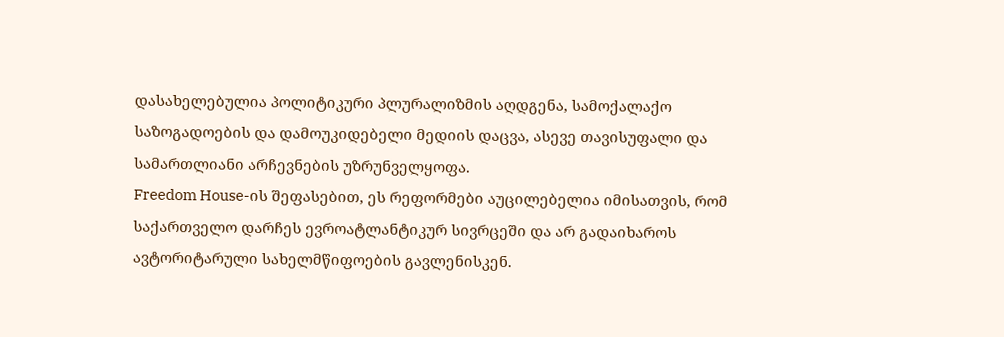დასახელებულია პოლიტიკური პლურალიზმის აღდგენა, სამოქალაქო საზოგადოების და დამოუკიდებელი მედიის დაცვა, ასევე თავისუფალი და სამართლიანი არჩევნების უზრუნველყოფა.
Freedom House-ის შეფასებით, ეს რეფორმები აუცილებელია იმისათვის, რომ საქართველო დარჩეს ევროატლანტიკურ სივრცეში და არ გადაიხაროს ავტორიტარული სახელმწიფოების გავლენისკენ.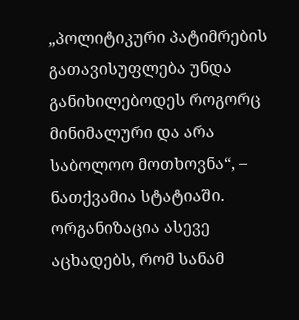„პოლიტიკური პატიმრების გათავისუფლება უნდა განიხილებოდეს როგორც მინიმალური და არა საბოლოო მოთხოვნა“, – ნათქვამია სტატიაში.
ორგანიზაცია ასევე აცხადებს, რომ სანამ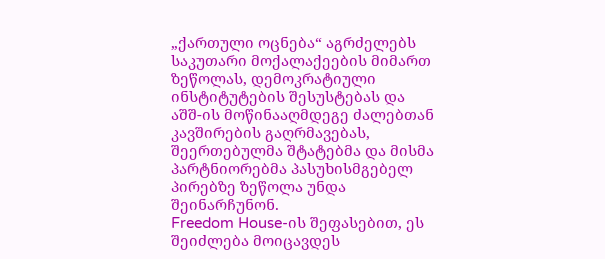„ქართული ოცნება“ აგრძელებს საკუთარი მოქალაქეების მიმართ ზეწოლას, დემოკრატიული ინსტიტუტების შესუსტებას და აშშ-ის მოწინააღმდეგე ძალებთან კავშირების გაღრმავებას, შეერთებულმა შტატებმა და მისმა პარტნიორებმა პასუხისმგებელ პირებზე ზეწოლა უნდა შეინარჩუნონ.
Freedom House-ის შეფასებით, ეს შეიძლება მოიცავდეს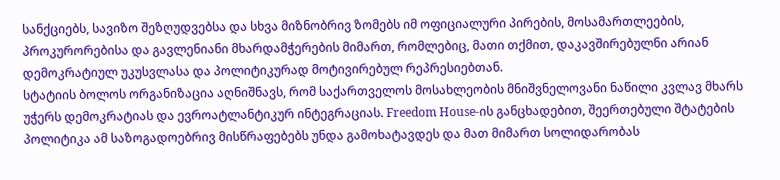სანქციებს, სავიზო შეზღუდვებსა და სხვა მიზნობრივ ზომებს იმ ოფიციალური პირების, მოსამართლეების, პროკურორებისა და გავლენიანი მხარდამჭერების მიმართ, რომლებიც, მათი თქმით, დაკავშირებულნი არიან დემოკრატიულ უკუსვლასა და პოლიტიკურად მოტივირებულ რეპრესიებთან.
სტატიის ბოლოს ორგანიზაცია აღნიშნავს, რომ საქართველოს მოსახლეობის მნიშვნელოვანი ნაწილი კვლავ მხარს უჭერს დემოკრატიას და ევროატლანტიკურ ინტეგრაციას. Freedom House-ის განცხადებით, შეერთებული შტატების პოლიტიკა ამ საზოგადოებრივ მისწრაფებებს უნდა გამოხატავდეს და მათ მიმართ სოლიდარობას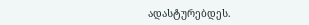ადასტურებდეს.